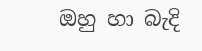ඔහු හා බැදි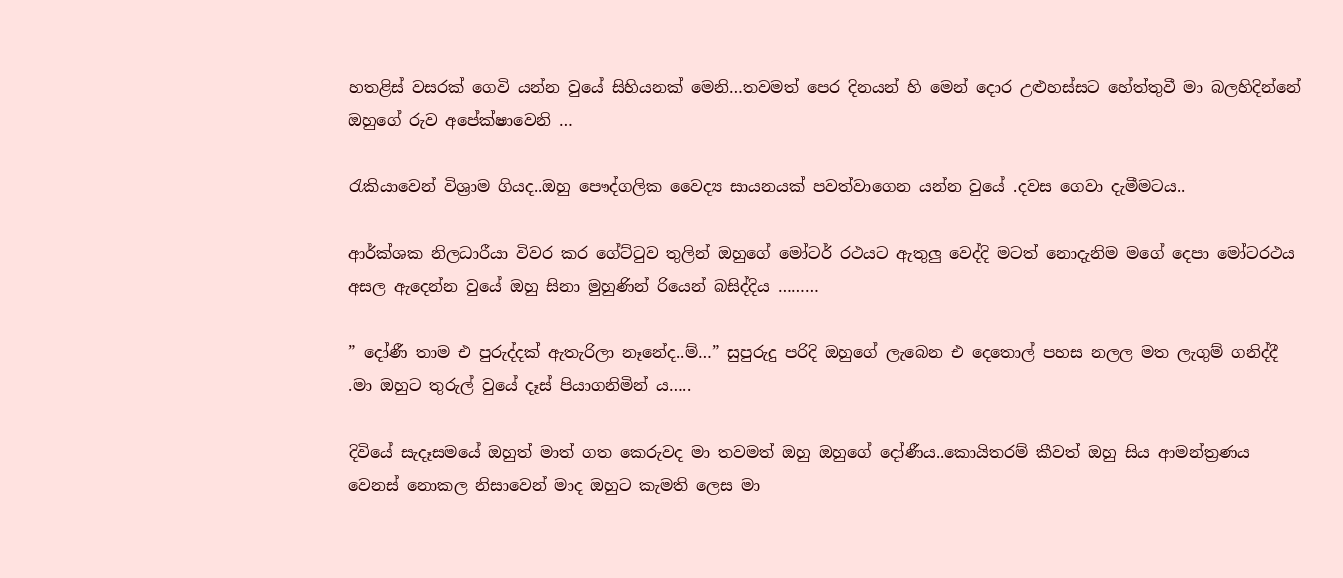හතළිස් වසරක් ගෙවි යන්න වුයේ සිහියනක් මෙනි…තවමත් පෙර දිනයන් හි මෙන් දොර උළුහස්සට හේත්තුවී මා බලහිදින්නේ ඔහුගේ රුව අපේක්ෂාවෙනි …

රැකියාවෙන් විශ්‍රාම ගියද..ඔහු පෞද්ගලික වෛද්‍ය සායනයක් පවත්වාගෙන යන්න වුයේ .දවස ගෙවා දැමීමටය..

ආර්ක්ශක නිලධාරීයා විවර කර ගේට්ටුව තුලින් ඔහුගේ මෝටර් රථයට ඇතුලු වෙද්දි මටත් නොදැනිම මගේ දෙපා මෝටරථය අසල ඇදෙන්න වුයේ ඔහු සිනා මුහුණින් රියෙන් බසිද්දිය ………

” දෝණී තාම එ පුරුද්දක් ඇතැරිලා නෑනේද..ම්…” සුපුරුදු පරිදි ඔහුගේ ලැබෙන එ දෙතොල් පහස නලල මත ලැගුම් ගනිද්දී .මා ඔහුට තුරුල් වුයේ දෑස් පියාගනිමින් ය…..

දිවියේ සැදෑසමයේ ඔහුත් මාත් ගත කෙරුවද මා තවමත් ඔහු ඔහුගේ දෝණීය..කොයිතරම් කීවත් ඔහු සිය ආමන්ත්‍රණය වෙනස් නොකල නිසාවෙන් මාද ඔහුට කැමති ලෙස මා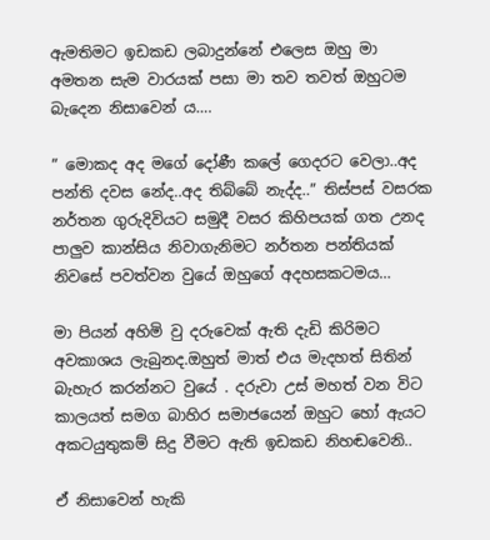ඇමතිමට ඉඩකඩ ලබාදුන්නේ එලෙස ඔහු මා අමතන සැම වාරයක් පසා මා තව තවත් ඔහුටම බැදෙන නිසාවෙන් ය….

” මොකද අද මගේ දෝණී කලේ ගෙදරට වෙලා..අද පන්ති දවස නේද..අද තිබ්බේ නැද්ද..” තිස්පස් වසරක නර්තන ගුරුදිවියට සමුදී වසර කිහිපයක් ගත උනද පාලුව කාන්සිය නිවාගැනිමට නර්තන පන්තියක් නිවසේ පවත්වන වුයේ ඔහුගේ අදහසකටමය…

මා පියන් අහිමි වු දරුවෙක් ඇති දැඩි කිරිමට අවකාශය ලැබුනද.ඔහුත් මාත් එය මැදහත් සිතින් බැහැර කරන්නට වුයේ . දරුවා උස් මහත් වන විට කාලයත් සමග බාහිර සමාජයෙන් ඔහුට හෝ ඇයට අකටයුතුකම් සිදු වීමට ඇති ඉඩකඩ නිහඬවෙනි..

ඒ නිසාවෙන් හැකි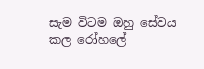සැම විටම ඔහු සේවය කල රෝහලේ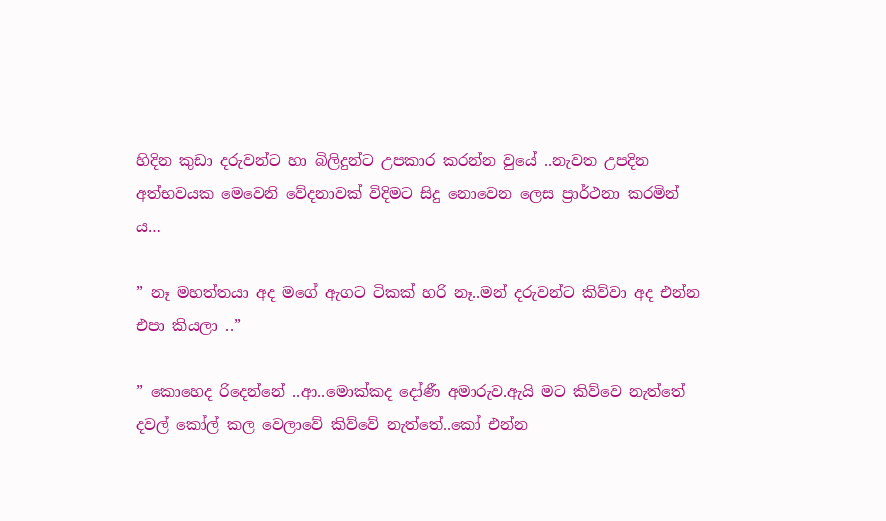හිදින කුඩා දරුවන්ට හා බිලිදුන්ට උපකාර කරන්න වුයේ ..නැවත උපදින අත්භවයක මෙවෙනි වේදනාවක් විදිමට සිදු නොවෙන ලෙස ප්‍රාර්ථනා කරමින් ය…

” නෑ මහත්තයා අද මගේ ඇගට ටිකක් හරි නෑ..මන් දරුවන්ට කිව්වා අද එන්න එපා කියලා ..”

” කොහෙද රිදෙන්නේ ..ආ..මොක්කද දෝණී අමාරුව.ඇයි මට කිව්වෙ නැත්තේ දවල් කෝල් කල වෙලාවේ කිව්වේ නැත්තේ..කෝ එන්න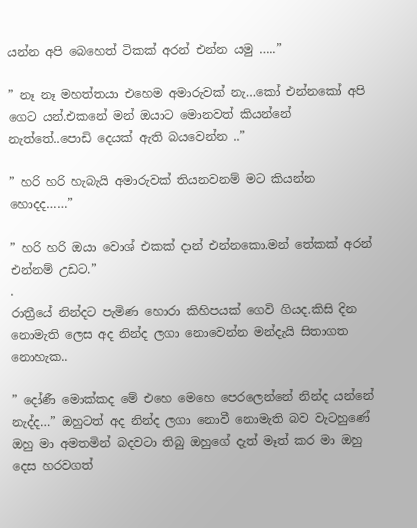යන්න අපි බෙහෙත් ටිකක් අරන් එන්න යමු …..”

” නෑ නෑ මහත්තයා එහෙම අමාරුවක් නැ…කෝ එන්නකෝ අපි ගෙට යන්.එකනේ මන් ඔයාට මොනවත් කියන්නේ නැත්තේ..පොඩි දෙයක් ඇති බයවෙන්න ..”

” හරි හරි හැබැයි අමාරුවක් තියනවනම් මට කියන්න හොදද……”

” හරි හරි ඔයා වොශ් එකක් දාන් එන්නකො.මන් තේකක් අරන් එන්නම් උඩට.”
.
රාත්‍රීයේ නින්දට පැමිණ හොරා කිහිපයක් ගෙවි ගියද.කිසි දින නොමැති ලෙස අද නින්ද ලගා නොවෙන්න මන්දැයි සිතාගත නොහැක..

” දෝණී මොක්කද මේ එහෙ මෙහෙ පෙරලෙන්නේ නින්ද යන්නේ නැද්ද…” ඔහුටත් අද නින්ද ලගා නොවී නොමැති බව වැටහුණේ ඔහු මා අමතමින් බදවටා තිබු ඔහුගේ දැත් මෑත් කර මා ඔහු දෙස හරවගත්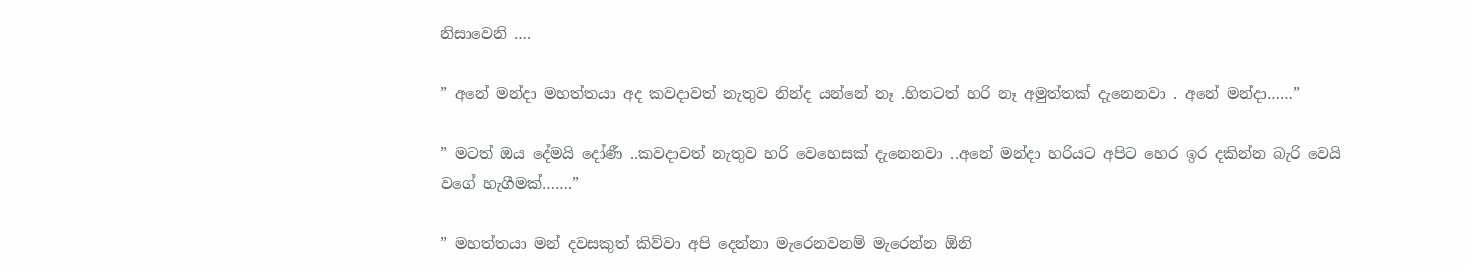නිසාවෙනි ….

” අනේ මන්දා මහත්තයා අද කවදාවත් නැතුව නින්ද යන්නේ නෑ .හිතටත් හරි නෑ අමුත්තක් දැනෙනවා . අනේ මන්දා……”

” මටත් ඔය දේමයි දෝණී ..කවදාවත් නැතුව හරි වෙහෙසක් දැනෙනවා ..අනේ මන්දා හරියට අපිට හෙර ඉර දකින්න බැරි වෙයි වගේ හැගීමක්…….”

” මහත්තයා මන් දවසකුත් කිව්වා අපි දෙන්නා මැරෙනවනම් මැරෙන්න ඕනි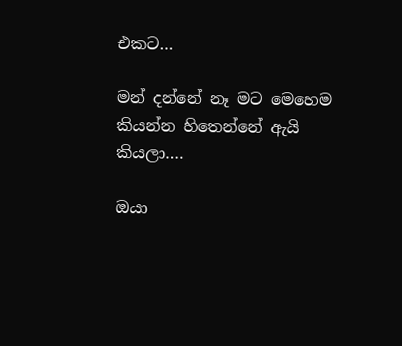එකට…

මන් දන්නේ නෑ මට මෙහෙම කියන්න හිතෙන්නේ ඇයි කියලා….

ඔයා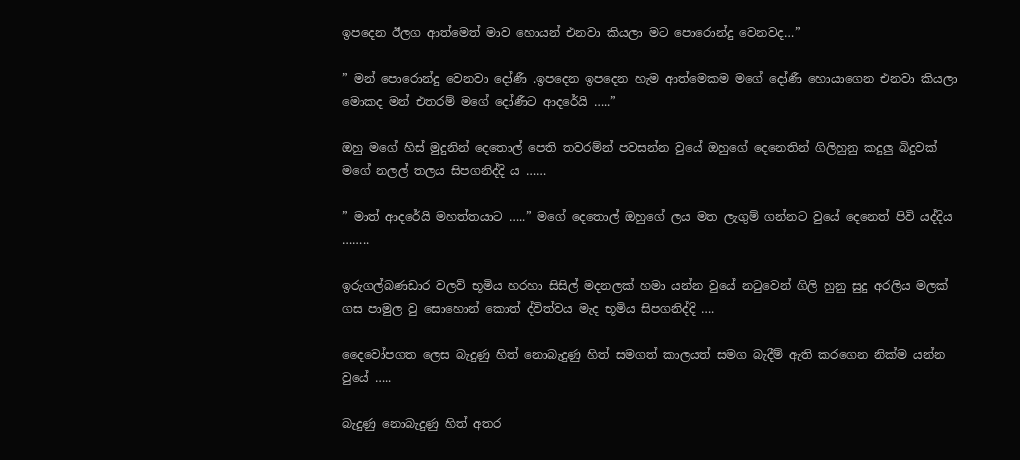ඉපදෙන ඊලග ආත්මෙත් මාව හොයන් එනවා කියලා මට පොරොන්දු වෙනවද…”

” මන් පොරොන්දු වෙනවා දෝණී .ඉපදෙන ඉපදෙන හැම ආත්මෙකම මගේ දෝණී හොයාගෙන එනවා කියලා මොකද මන් එතරම් මගේ දෝණීට ආදරේයි …..”

ඔහු මගේ හිස් මුදුනින් දෙතොල් පෙති තවරම්න් පවසන්න වුයේ ඔහුගේ දෙනෙතින් ගිලිහුනු කදුලු බිදුවක් මගේ නලල් තලය සිපගනිද්දි ය ……

” මාත් ආදරේයි මහත්තයාට …..” මගේ දෙතොල් ඔහුගේ ලය මත ලැගුම් ගන්නට වුයේ දෙනෙත් පිවි යද්දිය ……..

ඉරුගල්බණඩාර වලව් භූමිය හරහා සිසිල් මදනලක් හමා යන්න වුයේ නටුවෙන් ගිලි හුනු සුදු අරලිය මලක් ගස පාමුල වු සොහොන් කොත් ද්විත්වය මැද භූමිය සිපගනිද්දි ….

දෛවෝපගත ලෙස බැදුණු හිත් නොබැදුණු හිත් සමගත් කාලයත් සමග බැදීම් ඇති කරගෙන නික්ම යන්න වුයේ …..

බැදුණු නොබැදුණු හිත් අතර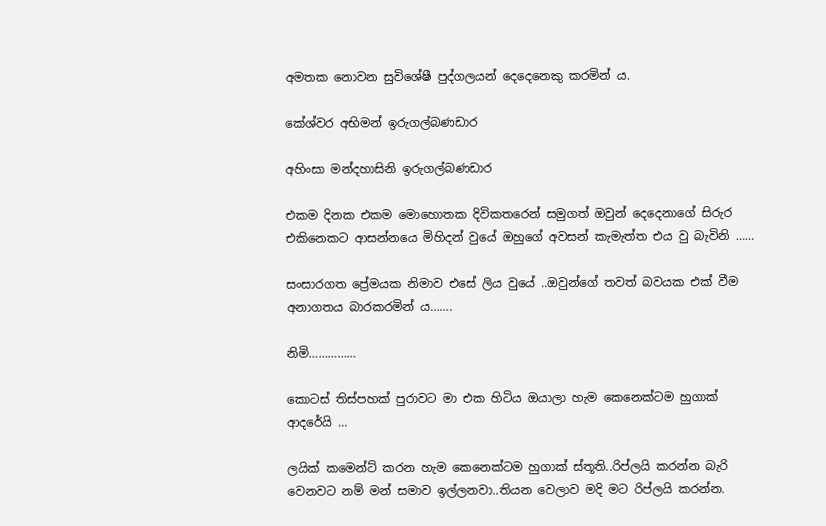අමතක නොවන සුවිශේෂී පුද්ගලයන් දෙදෙනෙකු කරමින් ය.

කේශ්වර අභිමන් ඉරුගල්බණඩාර

අහිංසා මන්දහාසිනි ඉරුගල්බණඩාර

එකම දිනක එකම මොහොතක දිවිකතරෙන් සමුගත් ඔවුන් දෙදෙනාගේ සිරුර එකිනෙකට ආසන්නයෙ මිහිදන් වුයේ ඔහුගේ අවසන් කැමැත්ත එය වු බැවිනි ……

සංසාරගත ප්‍රේමයක නිමාව එසේ ලිය වුයේ ..ඔවුන්ගේ තවත් බවයක එක් වීම අනාගතය බාරකරමින් ය…….

නිමි……………

කොටස් තිස්පහක් පුරාවට මා එක හිටිය ඔයාලා හැම කෙනෙක්ටම හුගාක් ආදරේයි …

ලයික් කමෙන්ට් කරන හැම කෙනෙක්ටම හුගාක් ස්තූති..රිප්ලයි කරන්න බැරි වෙනවට නම් මන් සමාව ඉල්ලනවා..තියන වෙලාව මදි මට රිප්ලයි කරන්න.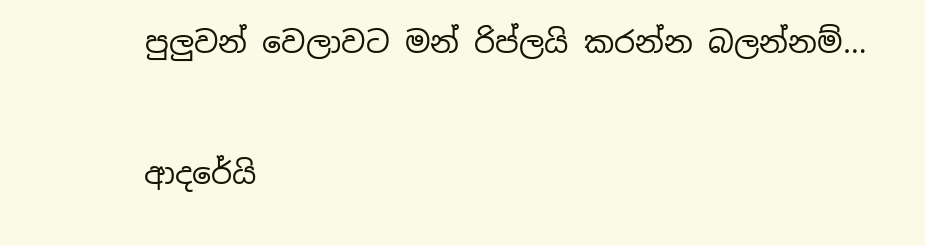පුලුවන් වෙලාවට මන්‍ රිප්ලයි කරන්න බලන්නම්…

ආදරේයි